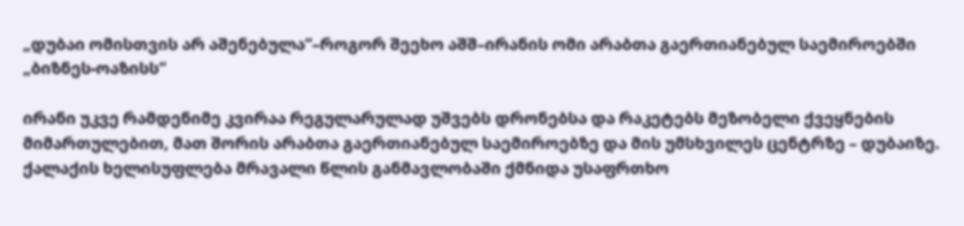„დუბაი ომისთვის არ აშენებულა“–როგორ შეეხო აშშ–ირანის ომი არაბთა გაერთიანებულ საემიროებში „ბიზნეს-ოაზისს“

ირანი უკვე რამდენიმე კვირაა რეგულარულად უშვებს დრონებსა და რაკეტებს მეზობელი ქვეყნების მიმართულებით, მათ შორის არაბთა გაერთიანებულ საემიროებზე და მის უმსხვილეს ცენტრზე – დუბაიზე. ქალაქის ხელისუფლება მრავალი წლის განმავლობაში ქმნიდა უსაფრთხო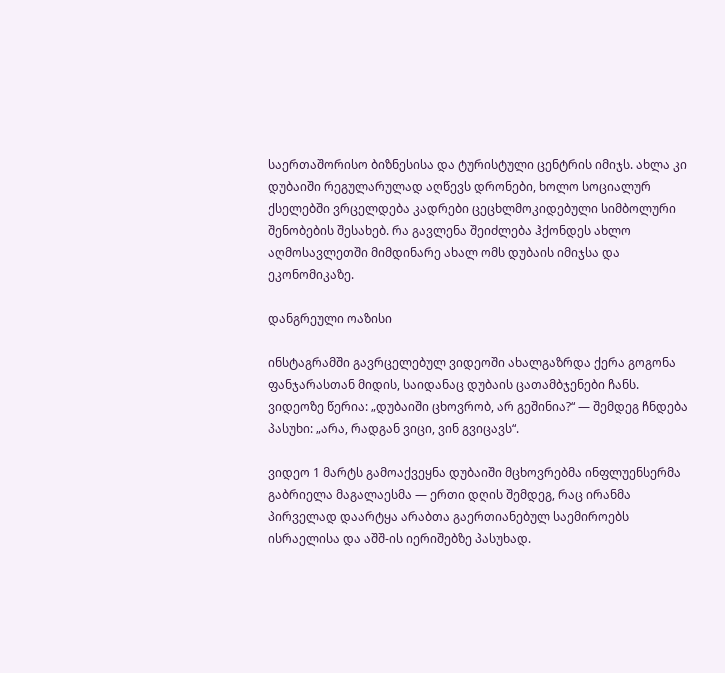საერთაშორისო ბიზნესისა და ტურისტული ცენტრის იმიჯს. ახლა კი დუბაიში რეგულარულად აღწევს დრონები, ხოლო სოციალურ ქსელებში ვრცელდება კადრები ცეცხლმოკიდებული სიმბოლური შენობების შესახებ. რა გავლენა შეიძლება ჰქონდეს ახლო აღმოსავლეთში მიმდინარე ახალ ომს დუბაის იმიჯსა და ეკონომიკაზე.

დანგრეული ოაზისი

ინსტაგრამში გავრცელებულ ვიდეოში ახალგაზრდა ქერა გოგონა ფანჯარასთან მიდის, საიდანაც დუბაის ცათამბჯენები ჩანს. ვიდეოზე წერია: „დუბაიში ცხოვრობ, არ გეშინია?“ — შემდეგ ჩნდება პასუხი: „არა, რადგან ვიცი, ვინ გვიცავს“.

ვიდეო 1 მარტს გამოაქვეყნა დუბაიში მცხოვრებმა ინფლუენსერმა გაბრიელა მაგალაესმა — ერთი დღის შემდეგ, რაც ირანმა პირველად დაარტყა არაბთა გაერთიანებულ საემიროებს ისრაელისა და აშშ-ის იერიშებზე პასუხად.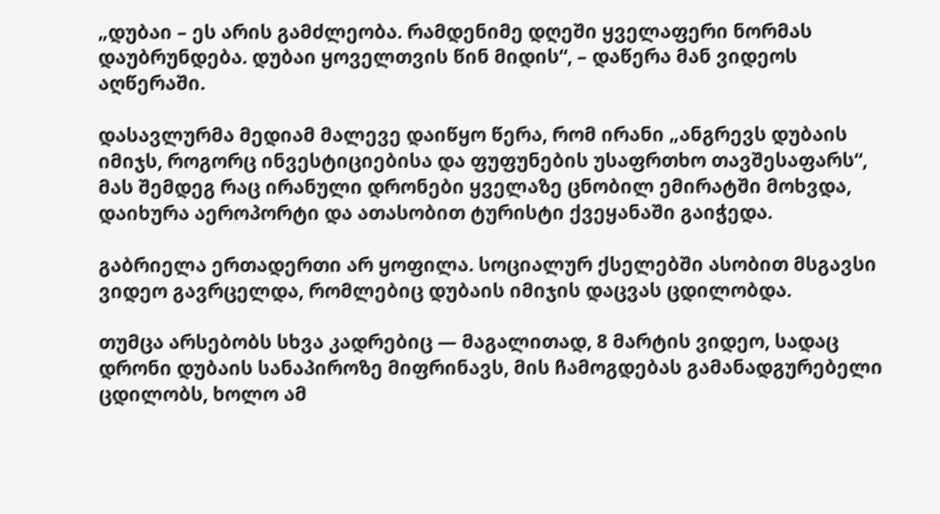„დუბაი – ეს არის გამძლეობა. რამდენიმე დღეში ყველაფერი ნორმას დაუბრუნდება. დუბაი ყოველთვის წინ მიდის“, – დაწერა მან ვიდეოს აღწერაში.

დასავლურმა მედიამ მალევე დაიწყო წერა, რომ ირანი „ანგრევს დუბაის იმიჯს, როგორც ინვესტიციებისა და ფუფუნების უსაფრთხო თავშესაფარს“, მას შემდეგ რაც ირანული დრონები ყველაზე ცნობილ ემირატში მოხვდა, დაიხურა აეროპორტი და ათასობით ტურისტი ქვეყანაში გაიჭედა.

გაბრიელა ერთადერთი არ ყოფილა. სოციალურ ქსელებში ასობით მსგავსი ვიდეო გავრცელდა, რომლებიც დუბაის იმიჯის დაცვას ცდილობდა.

თუმცა არსებობს სხვა კადრებიც — მაგალითად, 8 მარტის ვიდეო, სადაც დრონი დუბაის სანაპიროზე მიფრინავს, მის ჩამოგდებას გამანადგურებელი ცდილობს, ხოლო ამ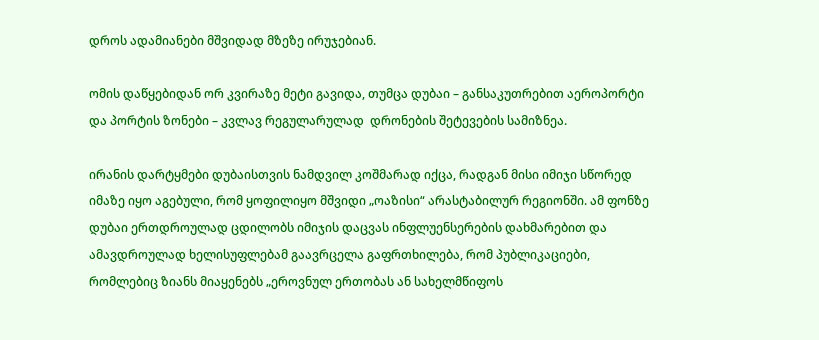დროს ადამიანები მშვიდად მზეზე ირუჯებიან.

ომის დაწყებიდან ორ კვირაზე მეტი გავიდა, თუმცა დუბაი – განსაკუთრებით აეროპორტი და პორტის ზონები – კვლავ რეგულარულად  დრონების შეტევების სამიზნეა.

ირანის დარტყმები დუბაისთვის ნამდვილ კოშმარად იქცა, რადგან მისი იმიჯი სწორედ იმაზე იყო აგებული, რომ ყოფილიყო მშვიდი „ოაზისი“ არასტაბილურ რეგიონში. ამ ფონზე დუბაი ერთდროულად ცდილობს იმიჯის დაცვას ინფლუენსერების დახმარებით და ამავდროულად ხელისუფლებამ გაავრცელა გაფრთხილება, რომ პუბლიკაციები, რომლებიც ზიანს მიაყენებს „ეროვნულ ერთობას ან სახელმწიფოს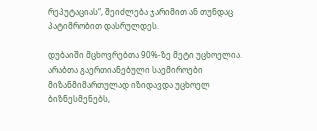რეპუტაციას“, შეიძლება ჯარიმით ან თუნდაც პატიმრობით დასრულდეს.

დუბაიში მცხოვრებთა 90%-ზე მეტი უცხოელია. არაბთა გაერთიანებული საემიროები მიზანმიმართულად იზიდავდა უცხოელ ბიზნესმენებს,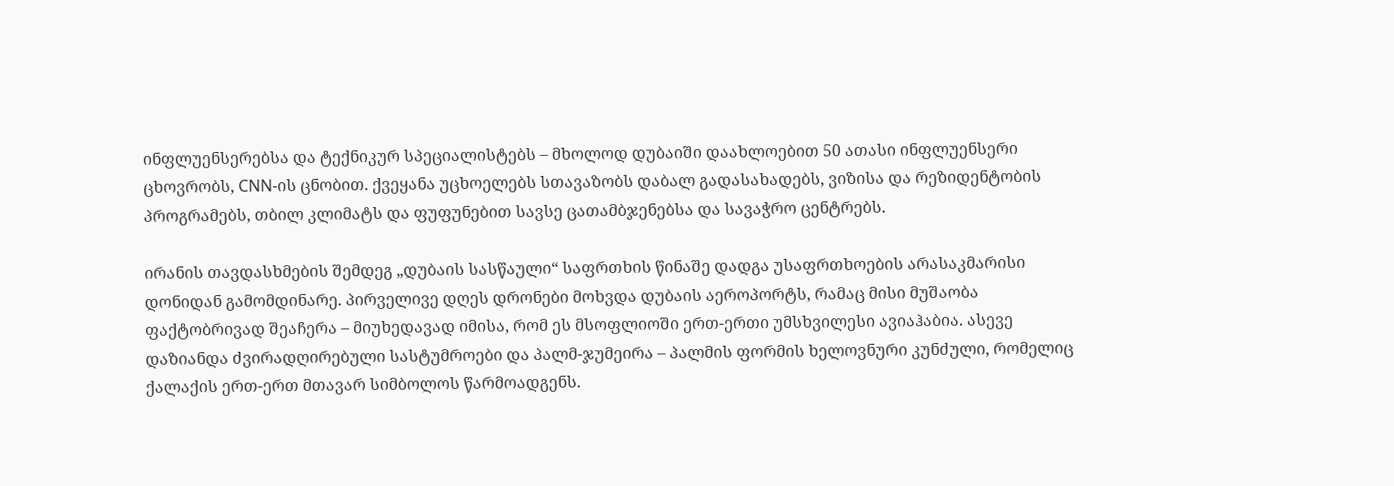ინფლუენსერებსა და ტექნიკურ სპეციალისტებს – მხოლოდ დუბაიში დაახლოებით 50 ათასი ინფლუენსერი ცხოვრობს, CNN-ის ცნობით. ქვეყანა უცხოელებს სთავაზობს დაბალ გადასახადებს, ვიზისა და რეზიდენტობის პროგრამებს, თბილ კლიმატს და ფუფუნებით სავსე ცათამბჯენებსა და სავაჭრო ცენტრებს.

ირანის თავდასხმების შემდეგ „დუბაის სასწაული“ საფრთხის წინაშე დადგა უსაფრთხოების არასაკმარისი დონიდან გამომდინარე. პირველივე დღეს დრონები მოხვდა დუბაის აეროპორტს, რამაც მისი მუშაობა ფაქტობრივად შეაჩერა – მიუხედავად იმისა, რომ ეს მსოფლიოში ერთ-ერთი უმსხვილესი ავიაჰაბია. ასევე დაზიანდა ძვირადღირებული სასტუმროები და პალმ-ჯუმეირა – პალმის ფორმის ხელოვნური კუნძული, რომელიც ქალაქის ერთ-ერთ მთავარ სიმბოლოს წარმოადგენს.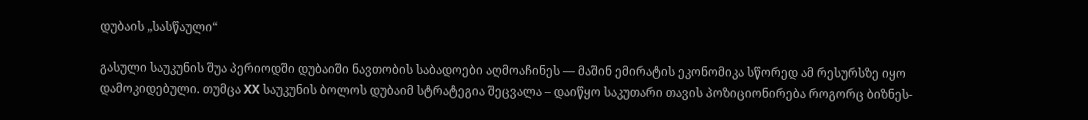დუბაის „სასწაული“

გასული საუკუნის შუა პერიოდში დუბაიში ნავთობის საბადოები აღმოაჩინეს — მაშინ ემირატის ეკონომიკა სწორედ ამ რესურსზე იყო დამოკიდებული. თუმცა XX საუკუნის ბოლოს დუბაიმ სტრატეგია შეცვალა – დაიწყო საკუთარი თავის პოზიციონირება როგორც ბიზნეს-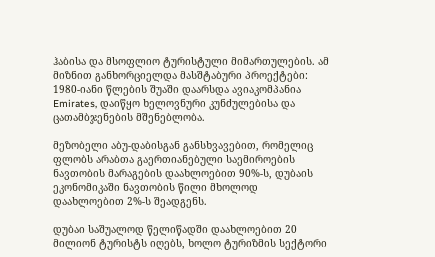ჰაბისა და მსოფლიო ტურისტული მიმართულების. ამ მიზნით განხორციელდა მასშტაბური პროექტები: 1980-იანი წლების შუაში დაარსდა ავიაკომპანია Emirates, დაიწყო ხელოვნური კუნძულებისა და ცათამბჯენების მშენებლობა.

მეზობელი აბუ-დაბისგან განსხვავებით, რომელიც ფლობს არაბთა გაერთიანებული საემიროების ნავთობის მარაგების დაახლოებით 90%-ს, დუბაის ეკონომიკაში ნავთობის წილი მხოლოდ დაახლოებით 2%-ს შეადგენს.

დუბაი საშუალოდ წელიწადში დაახლოებით 20 მილიონ ტურისტს იღებს, ხოლო ტურიზმის სექტორი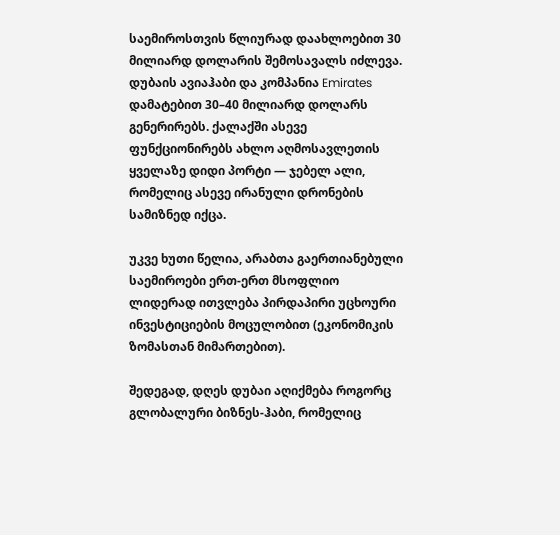საემიროსთვის წლიურად დაახლოებით 30 მილიარდ დოლარის შემოსავალს იძლევა. დუბაის ავიაჰაბი და კომპანია Emirates დამატებით 30–40 მილიარდ დოლარს გენერირებს. ქალაქში ასევე ფუნქციონირებს ახლო აღმოსავლეთის ყველაზე დიდი პორტი — ჯებელ ალი, რომელიც ასევე ირანული დრონების სამიზნედ იქცა.

უკვე ხუთი წელია, არაბთა გაერთიანებული საემიროები ერთ-ერთ მსოფლიო ლიდერად ითვლება პირდაპირი უცხოური ინვესტიციების მოცულობით (ეკონომიკის ზომასთან მიმართებით).

შედეგად, დღეს დუბაი აღიქმება როგორც გლობალური ბიზნეს-ჰაბი, რომელიც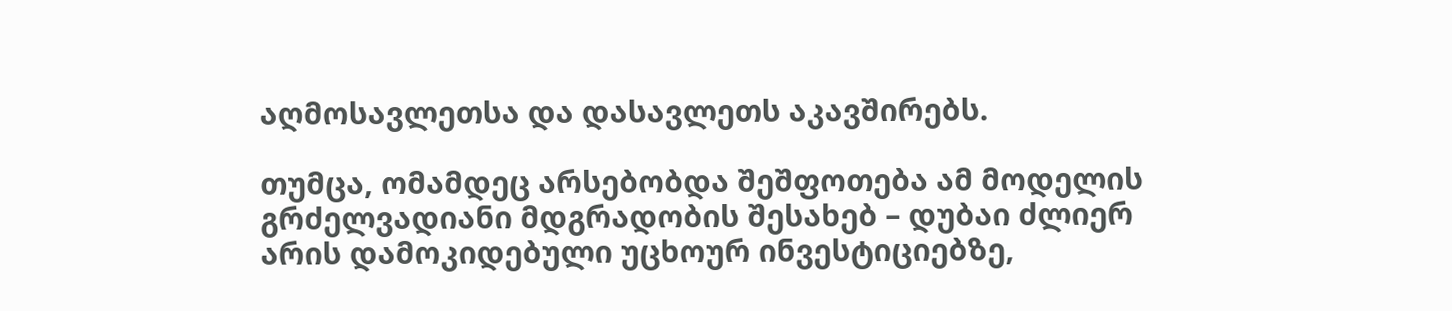აღმოსავლეთსა და დასავლეთს აკავშირებს.

თუმცა, ომამდეც არსებობდა შეშფოთება ამ მოდელის გრძელვადიანი მდგრადობის შესახებ – დუბაი ძლიერ არის დამოკიდებული უცხოურ ინვესტიციებზე,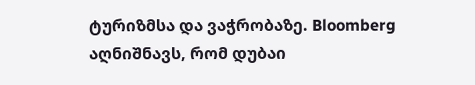ტურიზმსა და ვაჭრობაზე. Bloomberg აღნიშნავს, რომ დუბაი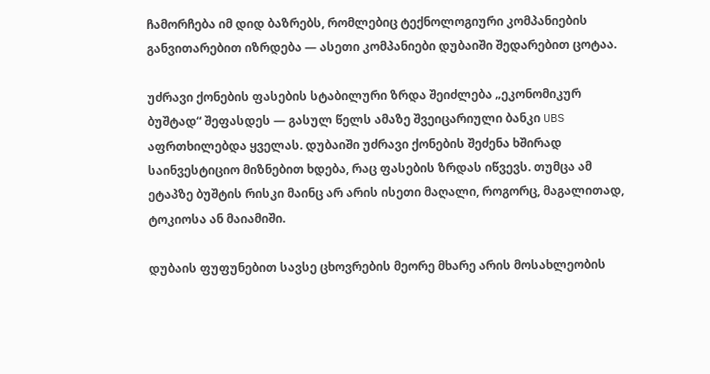ჩამორჩება იმ დიდ ბაზრებს, რომლებიც ტექნოლოგიური კომპანიების განვითარებით იზრდება — ასეთი კომპანიები დუბაიში შედარებით ცოტაა.

უძრავი ქონების ფასების სტაბილური ზრდა შეიძლება „ეკონომიკურ ბუშტად“ შეფასდეს — გასულ წელს ამაზე შვეიცარიული ბანკი UBS აფრთხილებდა ყველას. დუბაიში უძრავი ქონების შეძენა ხშირად საინვესტიციო მიზნებით ხდება, რაც ფასების ზრდას იწვევს. თუმცა ამ ეტაპზე ბუშტის რისკი მაინც არ არის ისეთი მაღალი, როგორც, მაგალითად, ტოკიოსა ან მაიამიში.

დუბაის ფუფუნებით სავსე ცხოვრების მეორე მხარე არის მოსახლეობის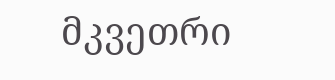მკვეთრი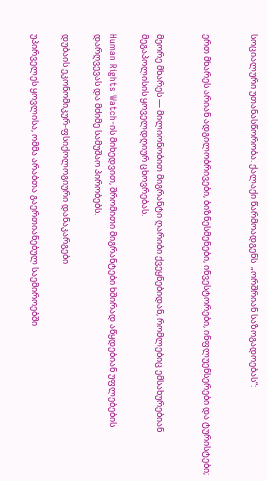სოციალური უთანასწორობა. ქალაქი წარმოადგენს  „ორშრიან საზოგადოებას“:


ერთ მხარეს არიან ადგილობრივები, ბიზნესმენები, ინვესტორები, ინფლუენსერები და ტურისტები;


მეორე მხარეს — მილიონობით მიგრანტი ღარიბი ქვეყნებიდან, რომლებიც ემსახურებიან მეგაპოლისის ყოველდღიურ ცხოვრებას.

Human Rights Watch-ის მიხედვით, შრომითი მიგრანტები ხშირად აწყდებიან უფლებების დარღვევას და მძიმე სამუშაო პირობებს.

დუბაის ეკონომიკურ-ფსიქოლოგიური დანაკარგები

უპირველეს ყოვლისა, ომმა არაბთა გაერთიანებულ საემიროებში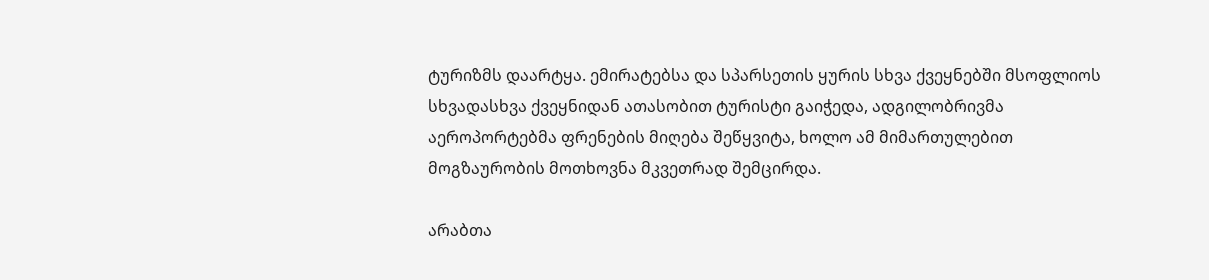ტურიზმს დაარტყა. ემირატებსა და სპარსეთის ყურის სხვა ქვეყნებში მსოფლიოს სხვადასხვა ქვეყნიდან ათასობით ტურისტი გაიჭედა, ადგილობრივმა აეროპორტებმა ფრენების მიღება შეწყვიტა, ხოლო ამ მიმართულებით მოგზაურობის მოთხოვნა მკვეთრად შემცირდა.

არაბთა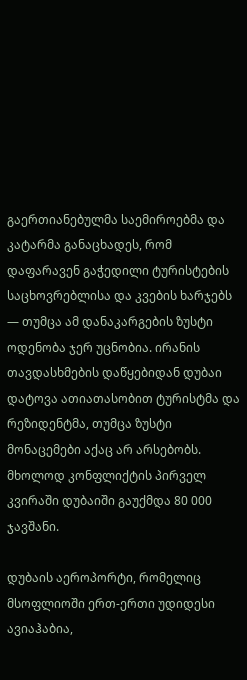გაერთიანებულმა საემიროებმა და კატარმა განაცხადეს, რომ დაფარავენ გაჭედილი ტურისტების საცხოვრებლისა და კვების ხარჯებს — თუმცა ამ დანაკარგების ზუსტი ოდენობა ჯერ უცნობია. ირანის თავდასხმების დაწყებიდან დუბაი დატოვა ათიათასობით ტურისტმა და რეზიდენტმა, თუმცა ზუსტი მონაცემები აქაც არ არსებობს. მხოლოდ კონფლიქტის პირველ კვირაში დუბაიში გაუქმდა 80 000 ჯავშანი.

დუბაის აეროპორტი, რომელიც მსოფლიოში ერთ-ერთი უდიდესი ავიაჰაბია,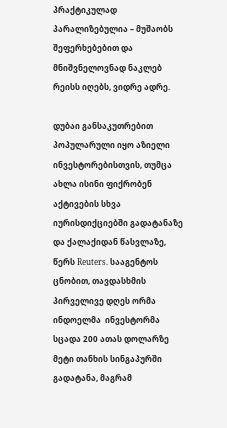პრაქტიკულად პარალიზებულია – მუშაობს შეფერხებებით და მნიშვნელოვნად ნაკლებ რეისს იღებს, ვიდრე ადრე.

დუბაი განსაკუთრებით პოპულარული იყო აზიელი ინვესტორებისთვის, თუმცა ახლა ისინი ფიქრობენ აქტივების სხვა იურისდიქციებში გადატანაზე და ქალაქიდან წასვლაზე, წერს Reuters. სააგენტოს ცნობით, თავდასხმის პირველივე დღეს ორმა ინდოელმა  ინვესტორმა სცადა 200 ათას დოლარზე მეტი თანხის სინგაპურში გადატანა, მაგრამ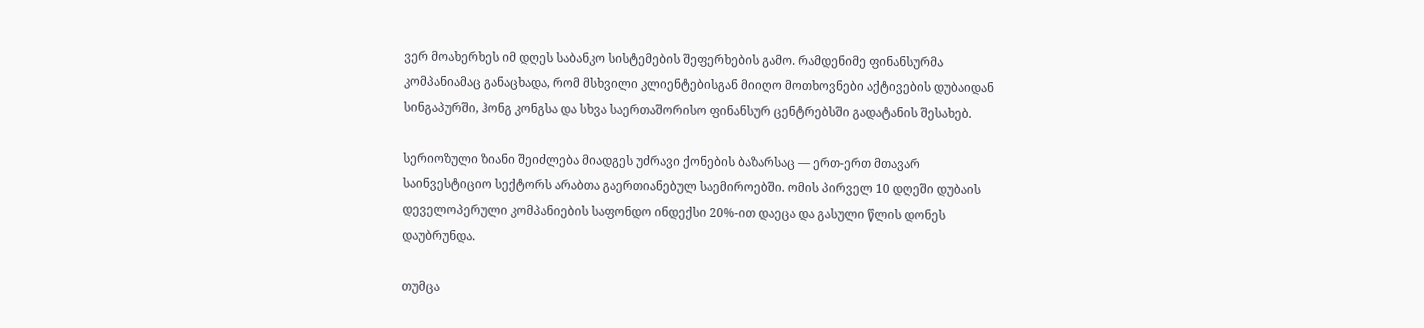ვერ მოახერხეს იმ დღეს საბანკო სისტემების შეფერხების გამო. რამდენიმე ფინანსურმა კომპანიამაც განაცხადა, რომ მსხვილი კლიენტებისგან მიიღო მოთხოვნები აქტივების დუბაიდან სინგაპურში, ჰონგ კონგსა და სხვა საერთაშორისო ფინანსურ ცენტრებსში გადატანის შესახებ.

სერიოზული ზიანი შეიძლება მიადგეს უძრავი ქონების ბაზარსაც — ერთ-ერთ მთავარ საინვესტიციო სექტორს არაბთა გაერთიანებულ საემიროებში. ომის პირველ 10 დღეში დუბაის დეველოპერული კომპანიების საფონდო ინდექსი 20%-ით დაეცა და გასული წლის დონეს დაუბრუნდა.

თუმცა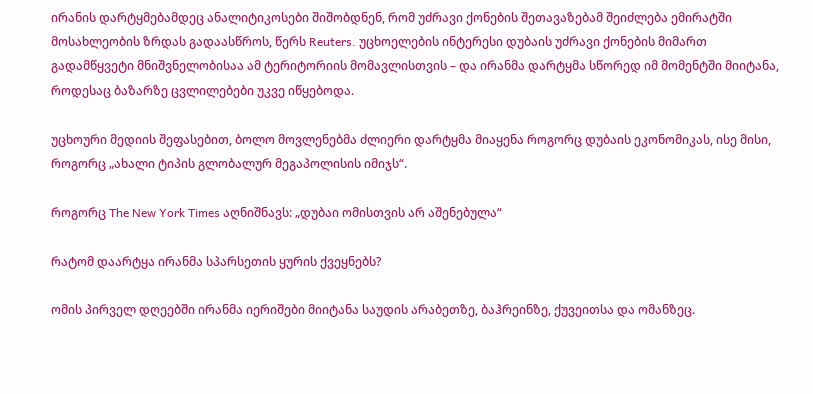ირანის დარტყმებამდეც ანალიტიკოსები შიშობდნენ, რომ უძრავი ქონების შეთავაზებამ შეიძლება ემირატში მოსახლეობის ზრდას გადაასწროს, წერს Reuters. უცხოელების ინტერესი დუბაის უძრავი ქონების მიმართ გადამწყვეტი მნიშვნელობისაა ამ ტერიტორიის მომავლისთვის – და ირანმა დარტყმა სწორედ იმ მომენტში მიიტანა, როდესაც ბაზარზე ცვლილებები უკვე იწყებოდა.

უცხოური მედიის შეფასებით, ბოლო მოვლენებმა ძლიერი დარტყმა მიაყენა როგორც დუბაის ეკონომიკას, ისე მისი, როგორც „ახალი ტიპის გლობალურ მეგაპოლისის იმიჯს“.

როგორც The New York Times აღნიშნავს: „დუბაი ომისთვის არ აშენებულა“

რატომ დაარტყა ირანმა სპარსეთის ყურის ქვეყნებს?

ომის პირველ დღეებში ირანმა იერიშები მიიტანა საუდის არაბეთზე, ბაჰრეინზე, ქუვეითსა და ომანზეც.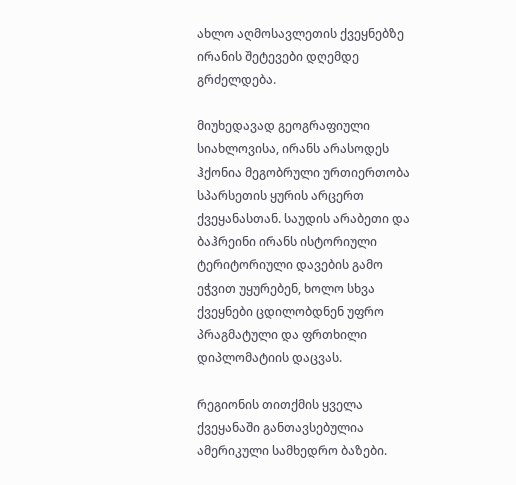ახლო აღმოსავლეთის ქვეყნებზე ირანის შეტევები დღემდე გრძელდება.

მიუხედავად გეოგრაფიული სიახლოვისა, ირანს არასოდეს ჰქონია მეგობრული ურთიერთობა სპარსეთის ყურის არცერთ ქვეყანასთან. საუდის არაბეთი და ბაჰრეინი ირანს ისტორიული ტერიტორიული დავების გამო ეჭვით უყურებენ, ხოლო სხვა ქვეყნები ცდილობდნენ უფრო პრაგმატული და ფრთხილი დიპლომატიის დაცვას.

რეგიონის თითქმის ყველა ქვეყანაში განთავსებულია ამერიკული სამხედრო ბაზები.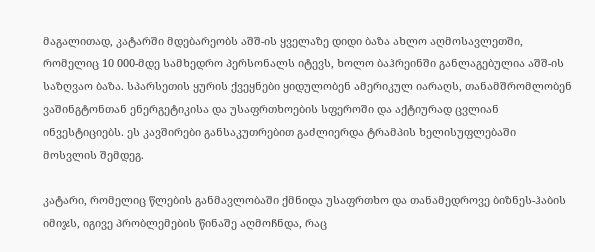მაგალითად, კატარში მდებარეობს აშშ-ის ყველაზე დიდი ბაზა ახლო აღმოსავლეთში, რომელიც 10 000-მდე სამხედრო პერსონალს იტევს, ხოლო ბაჰრეინში განლაგებულია აშშ-ის საზღვაო ბაზა. სპარსეთის ყურის ქვეყნები ყიდულობენ ამერიკულ იარაღს, თანამშრომლობენ ვაშინგტონთან ენერგეტიკისა და უსაფრთხოების სფეროში და აქტიურად ცვლიან ინვესტიციებს. ეს კავშირები განსაკუთრებით გაძლიერდა ტრამპის ხელისუფლებაში მოსვლის შემდეგ.

კატარი, რომელიც წლების განმავლობაში ქმნიდა უსაფრთხო და თანამედროვე ბიზნეს-ჰაბის იმიჯს, იგივე პრობლემების წინაშე აღმოჩნდა, რაც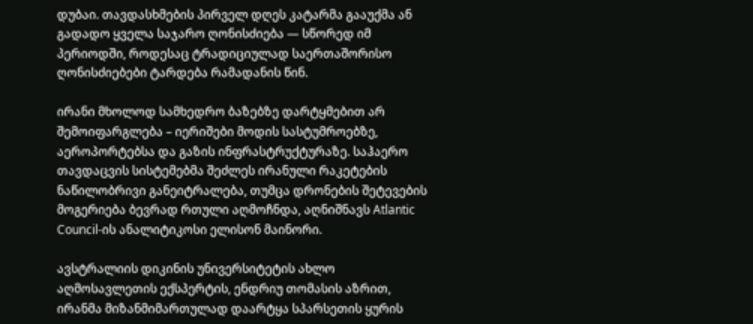დუბაი. თავდასხმების პირველ დღეს კატარმა გააუქმა ან გადადო ყველა საჯარო ღონისძიება — სწორედ იმ პერიოდში, როდესაც ტრადიციულად საერთაშორისო ღონისძიებები ტარდება რამადანის წინ.

ირანი მხოლოდ სამხედრო ბაზებზე დარტყმებით არ შემოიფარგლება – იერიშები მოდის სასტუმროებზე, აეროპორტებსა და გაზის ინფრასტრუქტურაზე. საჰაერო თავდაცვის სისტემებმა შეძლეს ირანული რაკეტების ნაწილობრივი განეიტრალება, თუმცა დრონების შეტევების მოგერიება ბევრად რთული აღმოჩნდა, აღნიშნავს Atlantic Council-ის ანალიტიკოსი ელისონ მაინორი.

ავსტრალიის დიკინის უნივერსიტეტის ახლო აღმოსავლეთის ექსპერტის, ენდრიუ თომასის აზრით, ირანმა მიზანმიმართულად დაარტყა სპარსეთის ყურის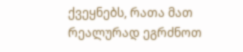ქვეყნებს, რათა მათ რეალურად ეგრძნოთ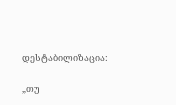დესტაბილიზაცია:

„თუ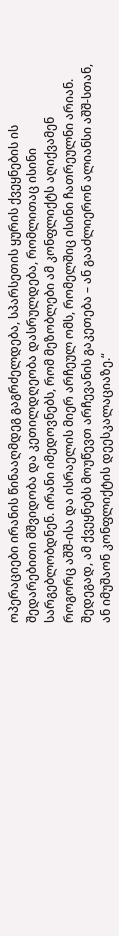ოპერაციები ირანის წინააღმდეგ გაგრძელდება, სპარსეთის ყურის ქვეყნების ის შედარებითი მშვიდობა და კეთილდღეობა დასრულდება, რომლითაც ისინი სარგებლობდნენ. ირანი იმედოვნებს, რომ მეზობლები ამ კონფლიქტს აღიქვამენ როგორც აშშ-ისა და ისრაელის მიერ არჩეულ ომს, რომელშიც ისინი ჩათრეულნი არიან. შედეგად, ამ ქვეყნებს მოუწევთ არჩევანის გაკეთება – ან გააძლიერონ ალიანსი აშშ-სთან, ან იმუშაონ კონფლიქტის დეესკალაციაზე.“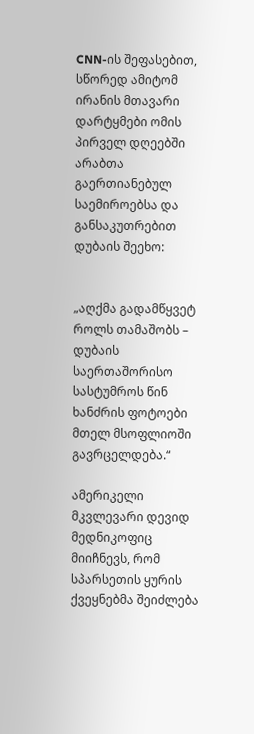CNN-ის შეფასებით, სწორედ ამიტომ ირანის მთავარი დარტყმები ომის პირველ დღეებში არაბთა გაერთიანებულ საემიროებსა და განსაკუთრებით დუბაის შეეხო:


„აღქმა გადამწყვეტ როლს თამაშობს – დუბაის საერთაშორისო სასტუმროს წინ ხანძრის ფოტოები მთელ მსოფლიოში გავრცელდება.“

ამერიკელი მკვლევარი დევიდ მედნიკოფიც მიიჩნევს, რომ სპარსეთის ყურის ქვეყნებმა შეიძლება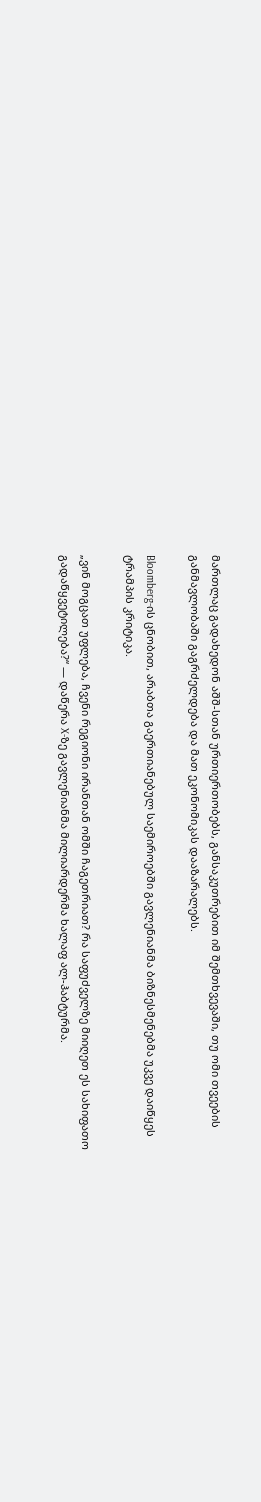მართლაც გადახედონ აშშ-სთან ურთიერთობებს, განსაკუთრებით იმ შემთხვევაში, თუ ომი თვეების განმავლობაში გაგრძელდება და მათ ეკონომიკას დააზარალებს.

Bloomberg-ის ცნობით, არაბთა გაერთიანებულ საემიროებში გავლენიანმა ბიზნესმენებმა უკვე დაიწყეს ტრამპის კრიტიკა.

„ვინ მოგცათ უფლება, ჩვენი რეგიონი ირანთან ომში ჩაგეთრიათ? რა საფუძველზე მიიღეთ ეს სახიფათო გადაწყვეტილება?“ — დაწერა X-ზე გავლენიანმა მილიარდერმა ხალაფ ალ-ჰაბტურმა.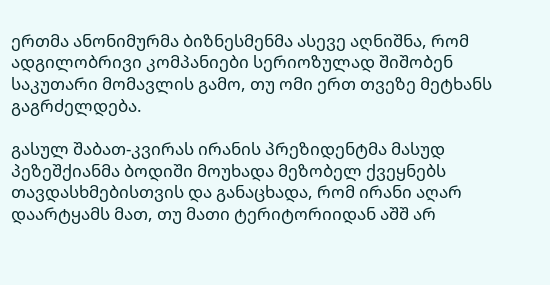ერთმა ანონიმურმა ბიზნესმენმა ასევე აღნიშნა, რომ ადგილობრივი კომპანიები სერიოზულად შიშობენ საკუთარი მომავლის გამო, თუ ომი ერთ თვეზე მეტხანს გაგრძელდება.

გასულ შაბათ-კვირას ირანის პრეზიდენტმა მასუდ პეზეშქიანმა ბოდიში მოუხადა მეზობელ ქვეყნებს თავდასხმებისთვის და განაცხადა, რომ ირანი აღარ დაარტყამს მათ, თუ მათი ტერიტორიიდან აშშ არ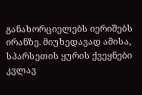განახორციელებს იერიშებს ირანზე. მიუხედავად ამისა, სპარსეთის ყურის ქვეყნები კვლავ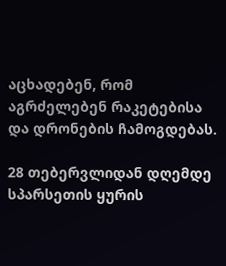აცხადებენ, რომ აგრძელებენ რაკეტებისა და დრონების ჩამოგდებას.

28 თებერვლიდან დღემდე სპარსეთის ყურის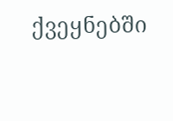ქვეყნებში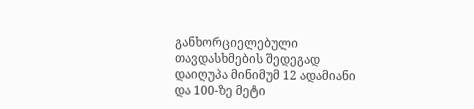განხორციელებული თავდასხმების შედეგად დაიღუპა მინიმუმ 12 ადამიანი და 100-ზე მეტი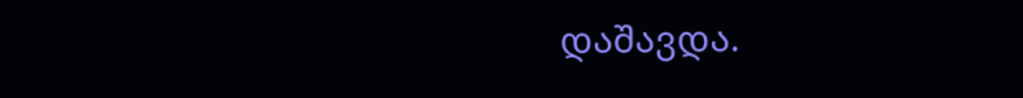დაშავდა.